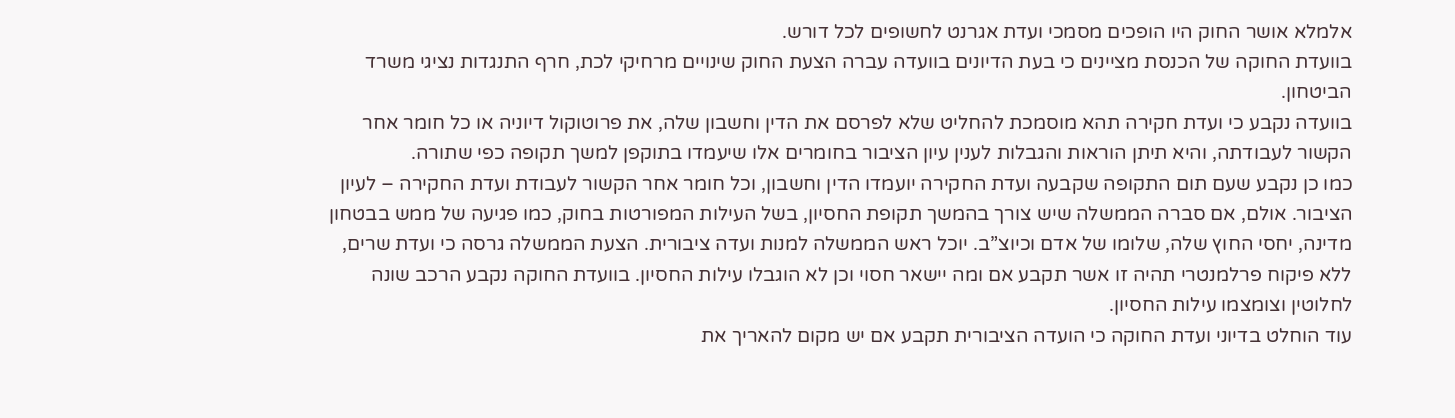אלמלא אושר החוק היו הופכים מסמכי ועדת אגרנט לחשופים לכל דורש.
בוועדת החוקה של הכנסת מציינים כי בעת הדיונים בוועדה עברה הצעת החוק שינויים מרחיקי לכת, חרף התנגדות נציגי משרד הביטחון.
בוועדה נקבע כי ועדת חקירה תהא מוסמכת להחליט שלא לפרסם את הדין וחשבון שלה, את פרוטוקול דיוניה או כל חומר אחר הקשור לעבודתה, והיא תיתן הוראות והגבלות לענין עיון הציבור בחומרים אלו שיעמדו בתוקפן למשך תקופה כפי שתורה.
כמו כן נקבע שעם תום התקופה שקבעה ועדת החקירה יועמדו הדין וחשבון, וכל חומר אחר הקשור לעבודת ועדת החקירה – לעיון הציבור. אולם, אם סברה הממשלה שיש צורך בהמשך תקופת החסיון, בשל העילות המפורטות בחוק, כמו פגיעה של ממש בבטחון מדינה, יחסי החוץ שלה, שלומו של אדם וכיוצ”ב. יוכל ראש הממשלה למנות ועדה ציבורית. הצעת הממשלה גרסה כי ועדת שרים, ללא פיקוח פרלמנטרי תהיה זו אשר תקבע אם ומה יישאר חסוי וכן לא הוגבלו עילות החסיון. בוועדת החוקה נקבע הרכב שונה לחלוטין וצומצמו עילות החסיון.
עוד הוחלט בדיוני ועדת החוקה כי הועדה הציבורית תקבע אם יש מקום להאריך את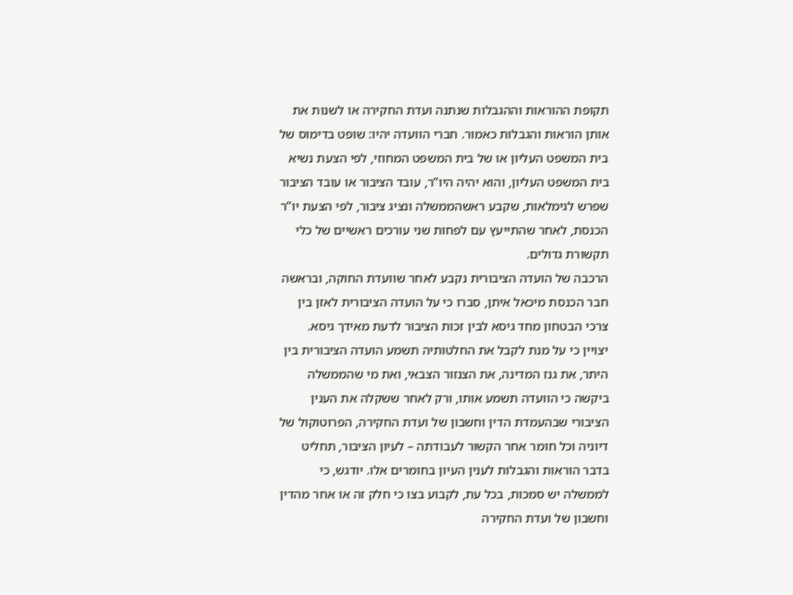תקופת ההוראות וההגבלות שנתנה ועדת החקירה או לשנות את אותן הוראות והגבלות כאמור. חברי הוועדה יהיו: שופט בדימוס של בית המשפט העליון או של בית המשפט המחוזי, לפי הצעת נשיא בית המשפט העליון, והוא יהיה היו”ר, עובד הציבור או עובד הציבור שפרש לגימלאות, שקבע ראשהממשלה ונציג ציבור, לפי הצעת יו”ר הכנסת, לאחר שהתייעץ עם לפחות שני עורכים ראשיים של כלי תקשורת גדולים.
הרכבה של הועדה הציבורית נקבע לאחר שוועדת החוקה, ובראשה חבר הכנסת מיכאל איתן, סברו כי על הועדה הציבורית לאזן בין צרכי הבטחון מחד גיסא לבין זכות הציבור לדעת מאידך גיסא.
יצויין כי על מנת לקבל את החלטותיה תשמע הועדה הציבורית בין היתר, את גנז המדינה, את הצנזור הצבאי, ואת מי שהממשלה ביקשה כי הוועדה תשמע אותו, ורק לאחר ששקלה את הענין הציבורי שבהעמדת הדין וחשבון של ועדת החקירה, הפרוטוקול של דיוניה וכל חומר אחר הקשור לעבודתה – לעיון הציבור, תחליט בדבר הוראות והגבלות לענין העיון בחומרים אלו. יודגש, כי לממשלה יש סמכות, בכל עת, לקבוע בצו כי חלק זה או אחר מהדין וחשבון של ועדת החקירה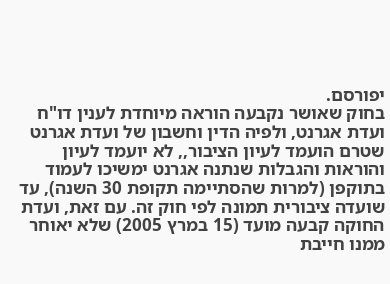יפורסם.
בחוק שאושר נקבעה הוראה מיוחדת לענין דו"ח ועדת אגרנט, ולפיה הדין וחשבון של ועדת אגרנט שטרם הועמד לעיון הציבור,, לא יועמד לעיון והוראות והגבלות שנתנה אגרנט ימשיכו לעמוד בתוקפן (למרות שהסתיימה תקופת 30 השנה), עד שועדה ציבורית תמונה לפי חוק זה. עם זאת, ועדת החוקה קבעה מועד (15 במרץ 2005) שלא יאוחר ממנו חייבת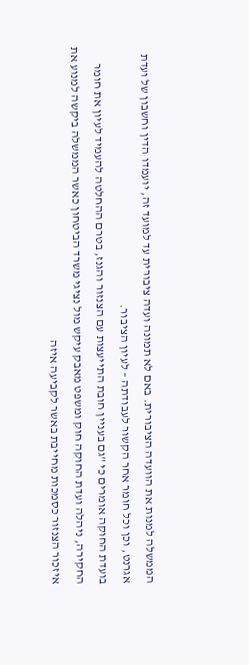הממשלה למנות את הוועדה הציבורית. באם לא תמונה ועדה ציבורית עד למועד זה, יועמדו הדין וחשבון של ועדת אגרנט, וכן וכל חומר אחר הקשור לעבודתה – לעיון הציבור.
בועדת החוקה אומרים כי "גם בעניין חובת התייעצות עם הצנזור והגנז, בטרם ההחלטה להעמיד לעיון את חומר החקירה, ניהלה ועדת החוקה חוק ומשפט מאבק עיקש מול נציגי משרד הביטחון כאשר הממשלה ביקשה למנוע את איזכור הצנזור כסמכות מחייבת באשר לקביעה איזה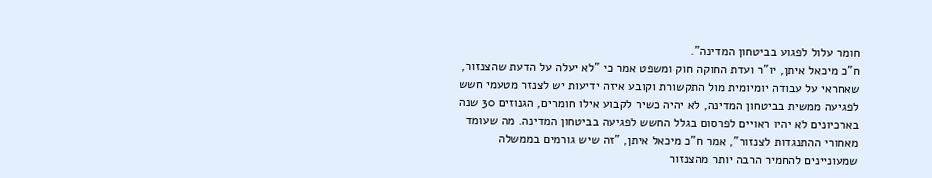חומר עלול לפגוע בביטחון המדינה".
ח"כ מיכאל איתן, יו"ר ועדת החוקה חוק ומשפט אמר כי "לא יעלה על הדעת שהצנזור, שאחראי על עבודה יומיומית מול התקשורת וקובע איזה ידיעות יש לצנזר מטעמי חשש לפגיעה ממשית בביטחון המדינה, לא יהיה כשיר לקבוע אילו חומרים, הגנוזים 30 שנה בארכיונים לא יהיו ראויים לפרסום בגלל החשש לפגיעה בביטחון המדינה. מה שעומד מאחורי ההתנגדות לצנזור", אמר ח"כ מיכאל איתן, "זה שיש גורמים בממשלה שמעוניינים להחמיר הרבה יותר מהצנזור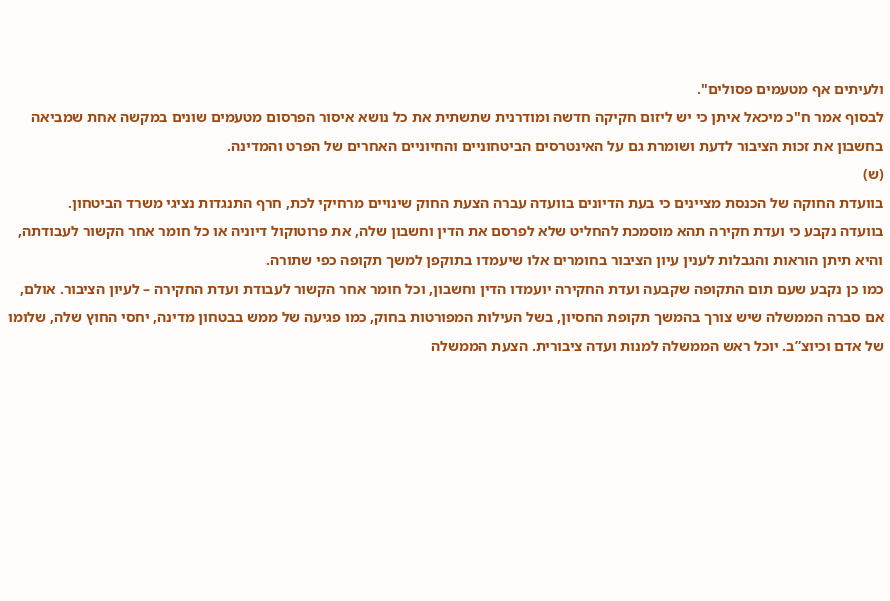ולעיתים אף מטעמים פסולים".
לבסוף אמר ח"כ מיכאל איתן כי יש ליזום חקיקה חדשה ומודרנית שתשתית את כל נושא איסור הפרסום מטעמים שונים במקשה אחת שמביאה בחשבון את זכות הציבור לדעת ושומרת גם על האינטרסים הביטחוניים והחיוניים האחרים של הפרט והמדינה.
(ש)
בוועדת החוקה של הכנסת מציינים כי בעת הדיונים בוועדה עברה הצעת החוק שינויים מרחיקי לכת, חרף התנגדות נציגי משרד הביטחון.
בוועדה נקבע כי ועדת חקירה תהא מוסמכת להחליט שלא לפרסם את הדין וחשבון שלה, את פרוטוקול דיוניה או כל חומר אחר הקשור לעבודתה, והיא תיתן הוראות והגבלות לענין עיון הציבור בחומרים אלו שיעמדו בתוקפן למשך תקופה כפי שתורה.
כמו כן נקבע שעם תום התקופה שקבעה ועדת החקירה יועמדו הדין וחשבון, וכל חומר אחר הקשור לעבודת ועדת החקירה – לעיון הציבור. אולם, אם סברה הממשלה שיש צורך בהמשך תקופת החסיון, בשל העילות המפורטות בחוק, כמו פגיעה של ממש בבטחון מדינה, יחסי החוץ שלה, שלומו של אדם וכיוצ”ב. יוכל ראש הממשלה למנות ועדה ציבורית. הצעת הממשלה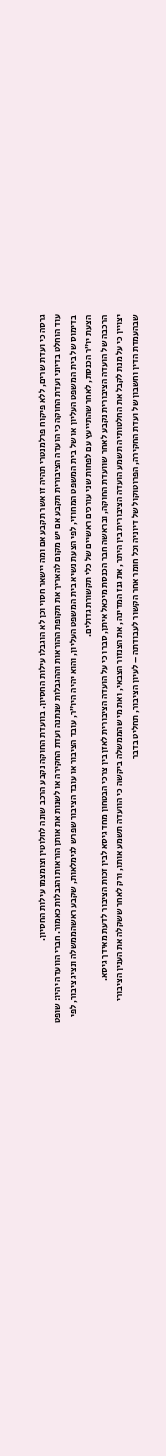גרסה כי ועדת שרים, ללא פיקוח פרלמנטרי תהיה זו אשר תקבע אם ומה יישאר חסוי וכן לא הוגבלו עילות החסיון. בוועדת החוקה נקבע הרכב שונה לחלוטין וצומצמו עילות החסיון.
עוד הוחלט בדיוני ועדת החוקה כי הועדה הציבורית תקבע אם יש מקום להאריך את תקופת ההוראות וההגבלות שנתנה ועדת החקירה או לשנות את אותן הוראות והגבלות כאמור. חברי הוועדה יהיו: שופט בדימוס של בית המשפט העליון או של בית המשפט המחוזי, לפי הצעת נשיא בית המשפט העליון, והוא יהיה היו”ר, עובד הציבור או עובד הציבור שפרש לגימלאות, שקבע ראשהממשלה ונציג ציבור, לפי הצעת יו”ר הכנסת, לאחר שהתייעץ עם לפחות שני עורכים ראשיים של כלי תקשורת גדולים.
הרכבה של הועדה הציבורית נקבע לאחר שוועדת החוקה, ובראשה חבר הכנסת מיכאל איתן, סברו כי על הועדה הציבורית לאזן בין צרכי הבטחון מחד גיסא לבין זכות הציבור לדעת מאידך גיסא.
יצויין כי על מנת לקבל את החלטותיה תשמע הועדה הציבורית בין היתר, את גנז המדינה, את הצנזור הצבאי, ואת מי שהממשלה ביקשה כי הוועדה תשמע אותו, ורק לאחר ששקלה את הענין הציבורי שבהעמדת הדין וחשבון של ועדת החקירה, הפרוטוקול של דיוניה וכל חומר אחר הקשור לעבודתה – לעיון הציבור, תחליט בדבר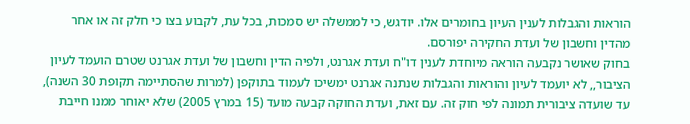הוראות והגבלות לענין העיון בחומרים אלו. יודגש, כי לממשלה יש סמכות, בכל עת, לקבוע בצו כי חלק זה או אחר מהדין וחשבון של ועדת החקירה יפורסם.
בחוק שאושר נקבעה הוראה מיוחדת לענין דו"ח ועדת אגרנט, ולפיה הדין וחשבון של ועדת אגרנט שטרם הועמד לעיון הציבור,, לא יועמד לעיון והוראות והגבלות שנתנה אגרנט ימשיכו לעמוד בתוקפן (למרות שהסתיימה תקופת 30 השנה), עד שועדה ציבורית תמונה לפי חוק זה. עם זאת, ועדת החוקה קבעה מועד (15 במרץ 2005) שלא יאוחר ממנו חייבת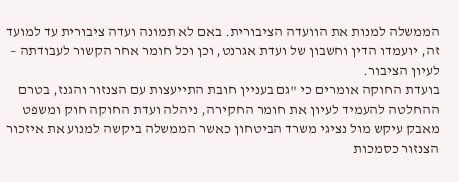הממשלה למנות את הוועדה הציבורית. באם לא תמונה ועדה ציבורית עד למועד זה, יועמדו הדין וחשבון של ועדת אגרנט, וכן וכל חומר אחר הקשור לעבודתה – לעיון הציבור.
בועדת החוקה אומרים כי "גם בעניין חובת התייעצות עם הצנזור והגנז, בטרם ההחלטה להעמיד לעיון את חומר החקירה, ניהלה ועדת החוקה חוק ומשפט מאבק עיקש מול נציגי משרד הביטחון כאשר הממשלה ביקשה למנוע את איזכור הצנזור כסמכות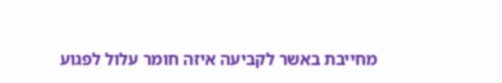מחייבת באשר לקביעה איזה חומר עלול לפגוע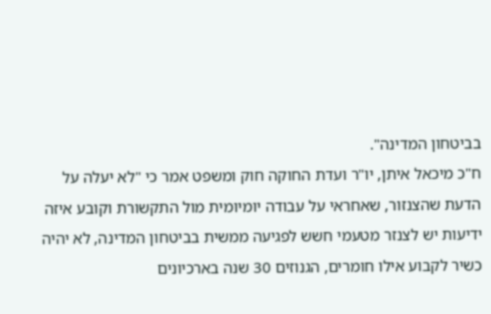בביטחון המדינה".
ח"כ מיכאל איתן, יו"ר ועדת החוקה חוק ומשפט אמר כי "לא יעלה על הדעת שהצנזור, שאחראי על עבודה יומיומית מול התקשורת וקובע איזה ידיעות יש לצנזר מטעמי חשש לפגיעה ממשית בביטחון המדינה, לא יהיה כשיר לקבוע אילו חומרים, הגנוזים 30 שנה בארכיונים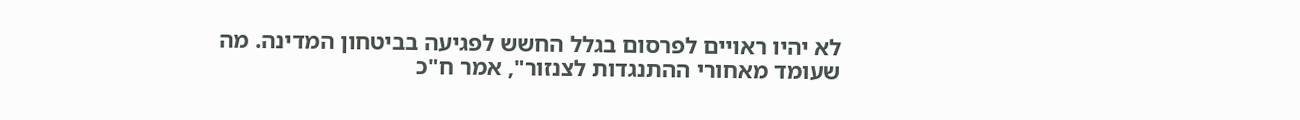לא יהיו ראויים לפרסום בגלל החשש לפגיעה בביטחון המדינה. מה שעומד מאחורי ההתנגדות לצנזור", אמר ח"כ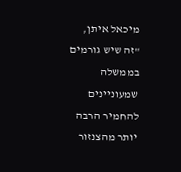מיכאל איתן, "זה שיש גורמים בממשלה שמעוניינים להחמיר הרבה יותר מהצנזור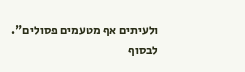ולעיתים אף מטעמים פסולים".
לבסוף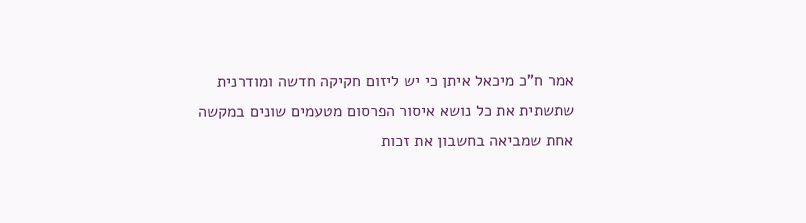אמר ח"כ מיכאל איתן כי יש ליזום חקיקה חדשה ומודרנית שתשתית את כל נושא איסור הפרסום מטעמים שונים במקשה אחת שמביאה בחשבון את זכות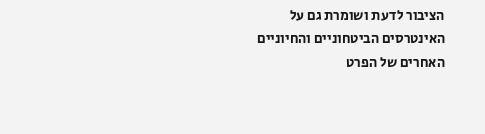הציבור לדעת ושומרת גם על האינטרסים הביטחוניים והחיוניים האחרים של הפרט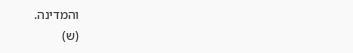והמדינה.
(ש)